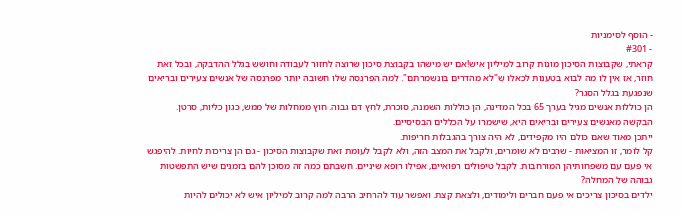- הוסף לסימניות
- #301
קראתי, שקבוצות הסיכון מונות קרוב למיליון איש!אם יש מישהו בקבוצת סיכון שרוצה לחזור לעבודה וחושש בגלל ההדבקה, ובכל זאת חוזר, אז אין לו מה לבוא בטענות לכאלו ש"לא מהדרים בונשמרתם". למה הפרנסה שלו חשובה יותר מפרנסה של אנשים צעירים ובריאים שנפגעת בגלל הסגר?
הן כוללות אנשים מגיל בערך 65 בכל המדינה, הן כוללות השמנה, סוכרת, לחץ דם גבוה. חוץ ממחלות של ממש, כגון כליות, סרטן.
הבקשה מאנשים צעירים ובריאים היא, שישמרו על הכללים הבסיסיים.
ייתכן מאוד שאם כולם היו מקפידים, לא היה צורך בהגבלות חריפות.
קל לומר, זו המציאות - שרבים לא שומרים, ולקבל את המצב הזה, ולא לקבל לעומת זאת שקבוצות הסיכון - גם הן צריכות לחיות. להיפגש אי פעם עם משפחותיהן המורחבות. לקבל טיפולים רפואיים, אפילו רופא שיניים. חשבתם כמה זה מסוכן להם בזמנים שיש התפשטות גבוהה של המחלה?
ילדים בסיכון צריכים אי פעם חברים ולימודים, ולצאת קצת. ואפשר עוד להרחיב הרבה למה קרוב למיליון איש לא יכולים להיות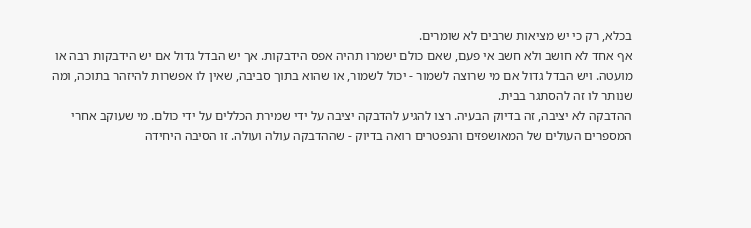בכלא, רק כי יש מציאות שרבים לא שומרים.
אף אחד לא חושב ולא חשב אי פעם, שאם כולם ישמרו תהיה אפס הידבקות. אך יש הבדל גדול אם יש הידבקות רבה או מועטה. ויש הבדל גדול אם מי שרוצה לשמור - יכול לשמור, או שהוא בתוך סביבה, שאין לו אפשרות להיזהר בתוכה, ומה שנותר לו זה להסתגר בבית.
ההדבקה לא יציבה, זה בדיוק הבעיה. רצו להגיע להדבקה יציבה על ידי שמירת הכללים על ידי כולם. מי שעוקב אחרי המספרים העולים של המאושפזים והנפטרים רואה בדיוק - שההדבקה עולה ועולה. זו הסיבה היחידה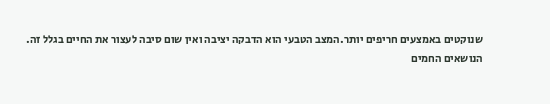שנוקטים באמצעים חריפים יותר.המצב הטבעי הוא הדבקה יציבה ואין שום סיבה לעצור את החיים בגלל זה.
הנושאים החמים